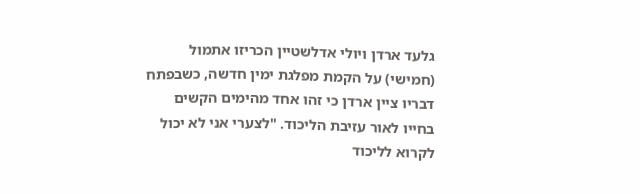גלעד ארדן ויולי אדלשטיין הכריזו אתמול (חמישי) על הקמת מפלגת ימין חדשה, כשבפתח דבריו ציין ארדן כי זהו אחד מהימים הקשים בחייו לאור עזיבת הליכוד. "לצערי אני לא יכול לקרוא לליכוד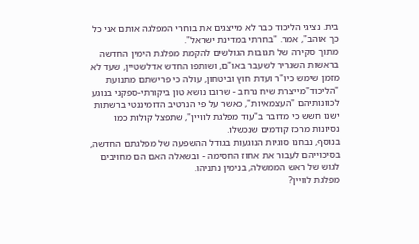בית. נציגי הליכוד כבר לא מייצגים את בוחרי המפלגה אותם אני כל כך אוהב", אמר. "בחרתי במדינת ישראל".
מתוך סקירה של תגובות הגולשים להקמת מפלגת הימין החדשה בראשות השגריר לשעבר באו"ם, ושותפו החדש אדלשטיין, שעד לא מזמן שימש כיו"ר ועדת חוץ וביטחון, עולה כי פרישתם מתנועת "הליכוד"מייצרת שיח נרחב - שרובו נושא טון ביקורתי-ספקני בנוגע לכוונותיהם "העצמאיות", כאשר על פי הנרטיב הדומיננטי ברשתות ישנו חשש כי מדובר ב"עוד מפלגת לוויין", שתפצל קולות כמו נסיונות מרכז קודמים שנכשלו.
בנוסף, נבחנו סוגיות הנוגעות בגודל ההשפעה של מפלגתם החדשה, בסיכוייהם לעבור את אחוז החסימה - ובשאלה האם הם מחויבים לגוש של ראש הממשלה, בנימין נתניהו.
מפלגת לוויין?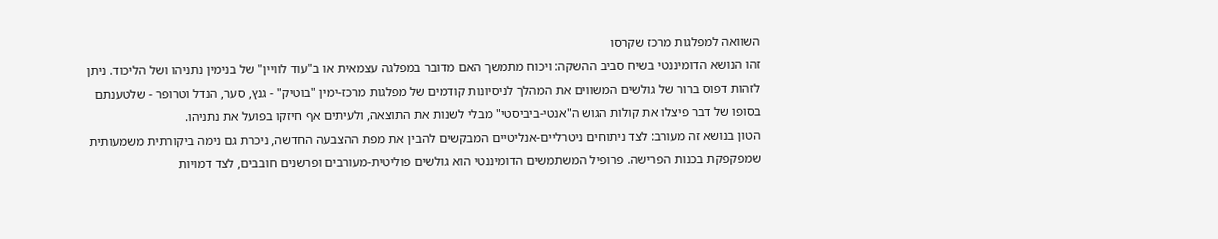השוואה למפלגות מרכז שקרסו
זהו הנושא הדומיננטי בשיח סביב ההשקה: ויכוח מתמשך האם מדובר במפלגה עצמאית או ב"עוד לוויין" של בנימין נתניהו ושל הליכוד. ניתן לזהות דפוס ברור של גולשים המשווים את המהלך לניסיונות קודמים של מפלגות מרכז-ימין "בוטיק" - גנץ, סער, הנדל וטרופר - שלטענתם בסופו של דבר פיצלו את קולות הגוש ה"אנטי-ביביסטי" מבלי לשנות את התוצאה, ולעיתים אף חיזקו בפועל את נתניהו.
הטון בנושא זה מעורב: לצד ניתוחים ניטרליים-אנליטיים המבקשים להבין את מפת ההצבעה החדשה, ניכרת גם נימה ביקורתית משמעותית שמפקפקת בכנות הפרישה. פרופיל המשתמשים הדומיננטי הוא גולשים פוליטית-מעורבים ופרשנים חובבים, לצד דמויות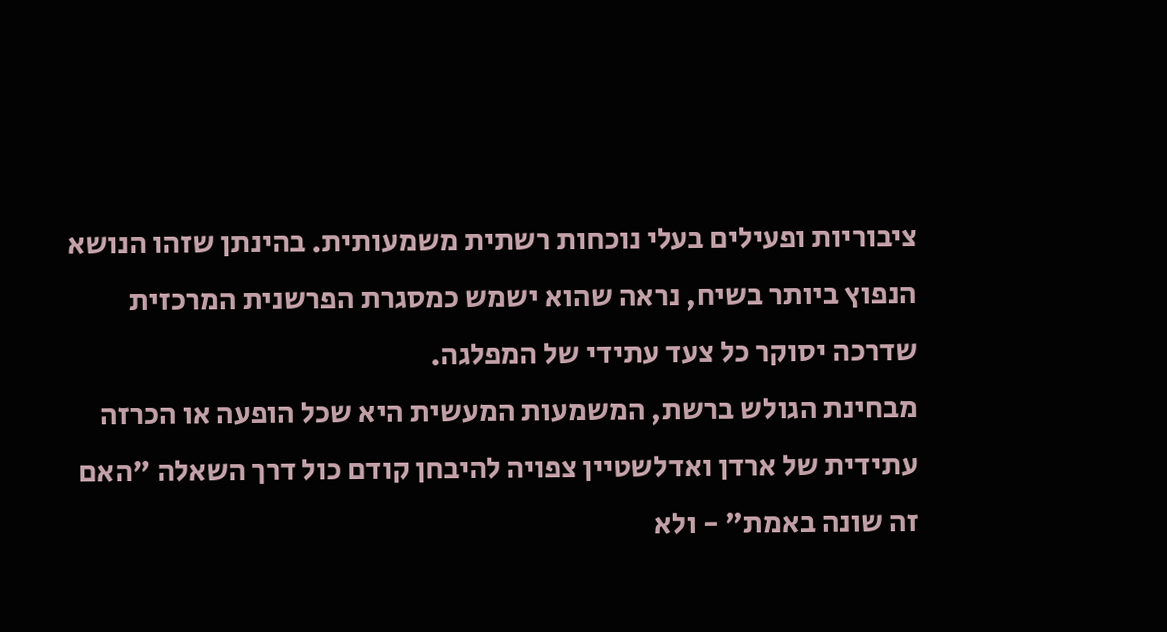ציבוריות ופעילים בעלי נוכחות רשתית משמעותית. בהינתן שזהו הנושא הנפוץ ביותר בשיח, נראה שהוא ישמש כמסגרת הפרשנית המרכזית שדרכה יסוקר כל צעד עתידי של המפלגה.
מבחינת הגולש ברשת, המשמעות המעשית היא שכל הופעה או הכרזה עתידית של ארדן ואדלשטיין צפויה להיבחן קודם כול דרך השאלה "האם זה שונה באמת" - ולא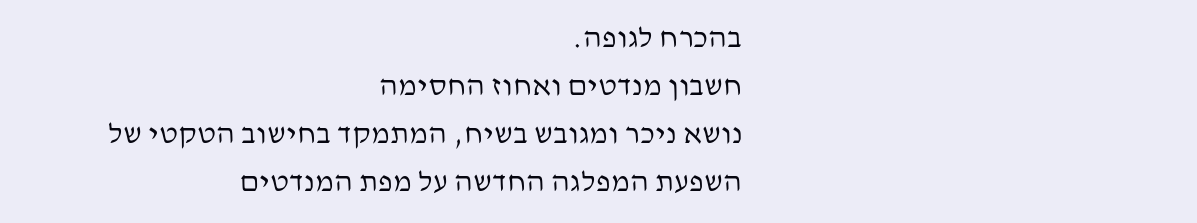בהכרח לגופה.
חשבון מנדטים ואחוז החסימה
נושא ניכר ומגובש בשיח, המתמקד בחישוב הטקטי של השפעת המפלגה החדשה על מפת המנדטים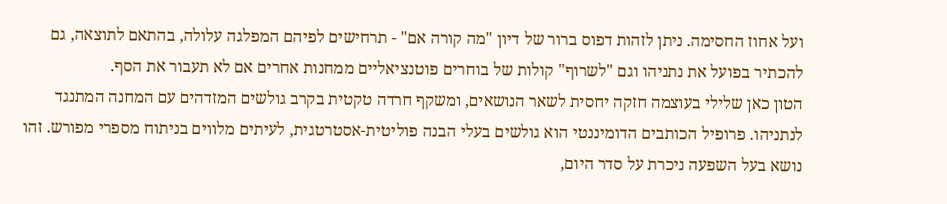ועל אחוז החסימה. ניתן לזהות דפוס ברור של דיון "מה קורה אם" - תרחישים לפיהם המפלגה עלולה, בהתאם לתוצאה, גם להכתיר בפועל את נתניהו וגם "לשרוף" קולות של בוחרים פוטנציאליים ממחנות אחרים אם לא תעבור את הסף.
הטון כאן שלילי בעוצמה חזקה יחסית לשאר הנושאים, ומשקף חרדה טקטית בקרב גולשים המזדהים עם המחנה המתנגד לנתניהו. פרופיל הכותבים הדומיננטי הוא גולשים בעלי הבנה פוליטית-אסטרטגית, לעיתים מלווים בניתוח מספרי מפורש. זהו נושא בעל השפעה ניכרת על סדר היום,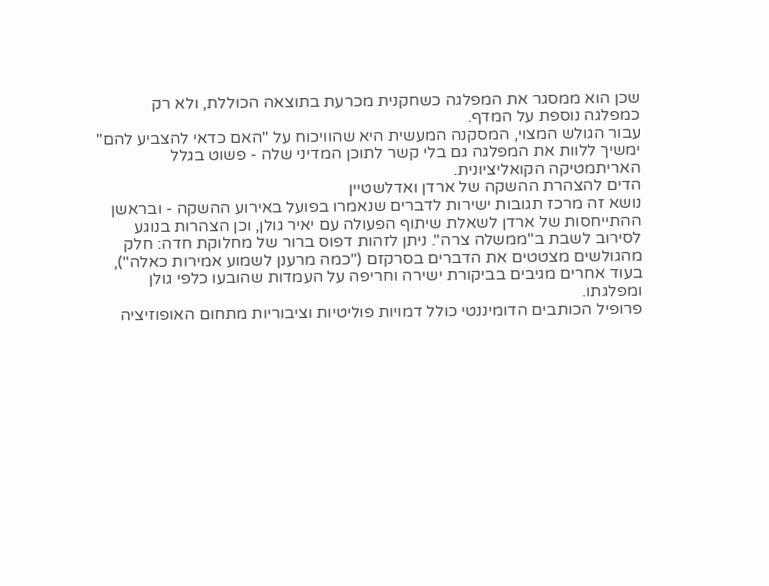שכן הוא ממסגר את המפלגה כשחקנית מכרעת בתוצאה הכוללת, ולא רק כמפלגה נוספת על המדף.
עבור הגולש המצוי, המסקנה המעשית היא שהוויכוח על "האם כדאי להצביע להם" ימשיך ללוות את המפלגה גם בלי קשר לתוכן המדיני שלה - פשוט בגלל האריתמטיקה הקואליציונית.
הדים להצהרת ההשקה של ארדן ואדלשטיין
נושא זה מרכז תגובות ישירות לדברים שנאמרו בפועל באירוע ההשקה - ובראשן ההתייחסות של ארדן לשאלת שיתוף הפעולה עם יאיר גולן, וכן הצהרות בנוגע לסירוב לשבת ב"ממשלה צרה". ניתן לזהות דפוס ברור של מחלוקת חדה: חלק מהגולשים מצטטים את הדברים בסרקזם ("כמה מרענן לשמוע אמירות כאלה"), בעוד אחרים מגיבים בביקורת ישירה וחריפה על העמדות שהובעו כלפי גולן ומפלגתו.
פרופיל הכותבים הדומיננטי כולל דמויות פוליטיות וציבוריות מתחום האופוזיציה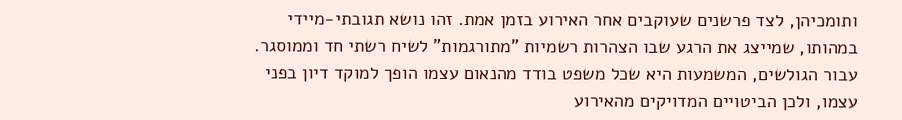ותומכיהן, לצד פרשנים שעוקבים אחר האירוע בזמן אמת. זהו נושא תגובתי-מיידי במהותו, שמייצג את הרגע שבו הצהרות רשמיות "מתורגמות" לשיח רשתי חד וממוסגר.
עבור הגולשים, המשמעות היא שכל משפט בודד מהנאום עצמו הופך למוקד דיון בפני עצמו, ולכן הביטויים המדויקים מהאירוע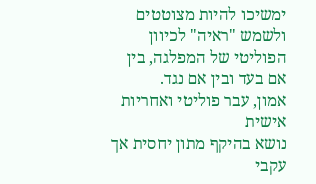ימשיכו להיות מצוטטים ולשמש "ראיה" לכיוון הפוליטי של המפלגה, בין אם בעד ובין אם נגד.
אמון, עבר פוליטי ואחריות אישית
נושא בהיקף מתון יחסית אך עקבי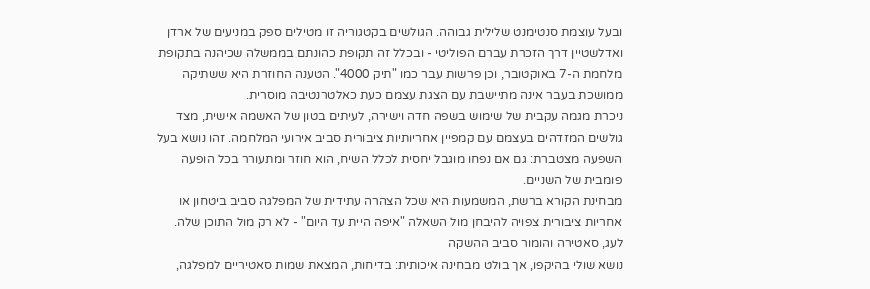ובעל עוצמת סנטימנט שלילית גבוהה. הגולשים בקטגוריה זו מטילים ספק במניעים של ארדן ואדלשטיין דרך הזכרת עברם הפוליטי - ובכלל זה תקופת כהונתם בממשלה שכיהנה בתקופת מלחמת ה-7 באוקטובר, וכן פרשות עבר כמו "תיק 4000". הטענה החוזרת היא ששתיקה ממושכת בעבר אינה מתיישבת עם הצגת עצמם כעת כאלטרנטיבה מוסרית.
ניכרת מגמה עקבית של שימוש בשפה חדה וישירה, לעיתים בטון של האשמה אישית, מצד גולשים המזדהים בעצמם עם קמפיין אחריותיות ציבורית סביב אירועי המלחמה. זהו נושא בעל השפעה מצטברת: גם אם נפחו מוגבל יחסית לכלל השיח, הוא חוזר ומתעורר בכל הופעה פומבית של השניים.
מבחינת הקורא ברשת, המשמעות היא שכל הצהרה עתידית של המפלגה סביב ביטחון או אחריות ציבורית צפויה להיבחן מול השאלה "איפה היית עד היום" - לא רק מול התוכן שלה.
לעג, סאטירה והומור סביב ההשקה
נושא שולי בהיקפו, אך בולט מבחינה איכותית: בדיחות, המצאת שמות סאטיריים למפלגה,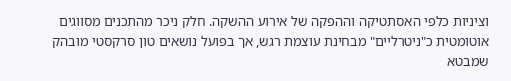וציניות כלפי האסתטיקה וההפקה של אירוע ההשקה. חלק ניכר מהתכנים מסווגים אוטומטית כ"ניטרליים" מבחינת עוצמת רגש, אך בפועל נושאים טון סרקסטי מובהק שמבטא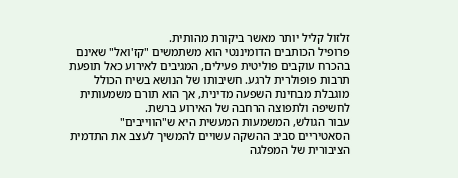זלזול קליל יותר מאשר ביקורת מהותית.
פרופיל הכותבים הדומיננטי הוא משתמשים "קז'ואל" שאינם בהכרח עוקבים פוליטית פעילים, המגיבים לאירוע כאל תופעת תרבות פופולרית לרגע. חשיבותו של הנושא בשיח הכולל מוגבלת מבחינת השפעה מדינית, אך הוא תורם משמעותית לחשיפה ולתפוצה הרחבה של האירוע ברשת.
עבור הגולש, המשמעות המעשית היא ש"הווייבים" הסאטיריים סביב ההשקה עשויים להמשיך לעצב את התדמית הציבורית של המפלגה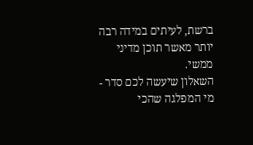ברשת, לעיתים במידה רבה יותר מאשר תוכן מדיני ממשי.
השאלון שיעשה לכם סדר - מי המפלגה שהכי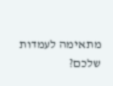מתאימה לעמדות שלכם?